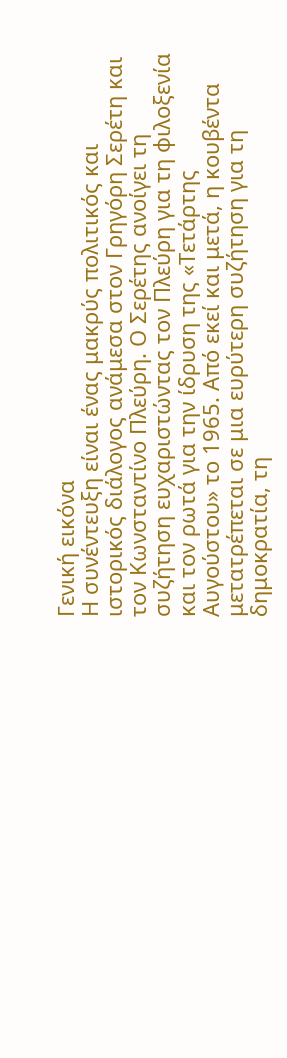Γενική εικόνα
Η συνέντευξη είναι ένας μακρύς πολιτικός και ιστορικός διάλογος ανάμεσα στον Γρηγόρη Σερέτη και τον Κωνσταντίνο Πλεύρη. Ο Σερέτης ανοίγει τη συζήτηση ευχαριστώντας τον Πλεύρη για τη φιλοξενία και τον ρωτά για την ίδρυση της «Τετάρτης Αυγούστου» το 1965. Από εκεί και μετά, η κουβέντα μετατρέπεται σε μια ευρύτερη συζήτηση για τη δημοκρατία, τη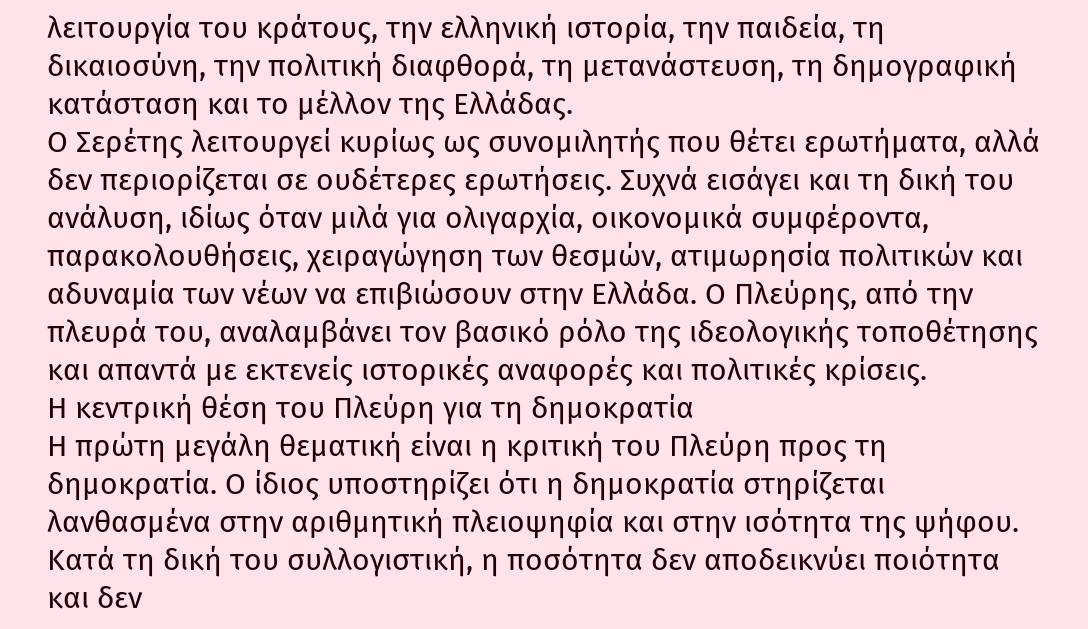λειτουργία του κράτους, την ελληνική ιστορία, την παιδεία, τη δικαιοσύνη, την πολιτική διαφθορά, τη μετανάστευση, τη δημογραφική κατάσταση και το μέλλον της Ελλάδας.
Ο Σερέτης λειτουργεί κυρίως ως συνομιλητής που θέτει ερωτήματα, αλλά δεν περιορίζεται σε ουδέτερες ερωτήσεις. Συχνά εισάγει και τη δική του ανάλυση, ιδίως όταν μιλά για ολιγαρχία, οικονομικά συμφέροντα, παρακολουθήσεις, χειραγώγηση των θεσμών, ατιμωρησία πολιτικών και αδυναμία των νέων να επιβιώσουν στην Ελλάδα. Ο Πλεύρης, από την πλευρά του, αναλαμβάνει τον βασικό ρόλο της ιδεολογικής τοποθέτησης και απαντά με εκτενείς ιστορικές αναφορές και πολιτικές κρίσεις.
Η κεντρική θέση του Πλεύρη για τη δημοκρατία
Η πρώτη μεγάλη θεματική είναι η κριτική του Πλεύρη προς τη δημοκρατία. Ο ίδιος υποστηρίζει ότι η δημοκρατία στηρίζεται λανθασμένα στην αριθμητική πλειοψηφία και στην ισότητα της ψήφου. Κατά τη δική του συλλογιστική, η ποσότητα δεν αποδεικνύει ποιότητα και δεν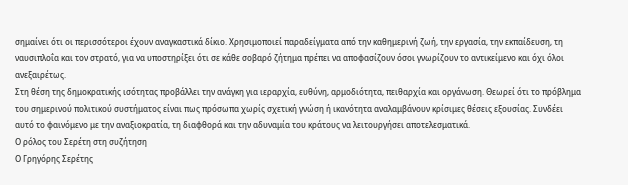σημαίνει ότι οι περισσότεροι έχουν αναγκαστικά δίκιο. Χρησιμοποιεί παραδείγματα από την καθημερινή ζωή, την εργασία, την εκπαίδευση, τη ναυσιπλοΐα και τον στρατό, για να υποστηρίξει ότι σε κάθε σοβαρό ζήτημα πρέπει να αποφασίζουν όσοι γνωρίζουν το αντικείμενο και όχι όλοι ανεξαιρέτως.
Στη θέση της δημοκρατικής ισότητας προβάλλει την ανάγκη για ιεραρχία, ευθύνη, αρμοδιότητα, πειθαρχία και οργάνωση. Θεωρεί ότι το πρόβλημα του σημερινού πολιτικού συστήματος είναι πως πρόσωπα χωρίς σχετική γνώση ή ικανότητα αναλαμβάνουν κρίσιμες θέσεις εξουσίας. Συνδέει αυτό το φαινόμενο με την αναξιοκρατία, τη διαφθορά και την αδυναμία του κράτους να λειτουργήσει αποτελεσματικά.
Ο ρόλος του Σερέτη στη συζήτηση
Ο Γρηγόρης Σερέτης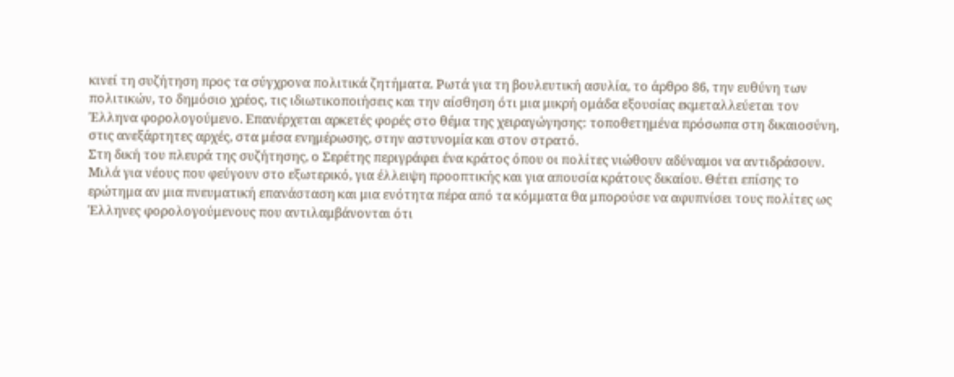κινεί τη συζήτηση προς τα σύγχρονα πολιτικά ζητήματα. Ρωτά για τη βουλευτική ασυλία, το άρθρο 86, την ευθύνη των πολιτικών, το δημόσιο χρέος, τις ιδιωτικοποιήσεις και την αίσθηση ότι μια μικρή ομάδα εξουσίας εκμεταλλεύεται τον Έλληνα φορολογούμενο. Επανέρχεται αρκετές φορές στο θέμα της χειραγώγησης: τοποθετημένα πρόσωπα στη δικαιοσύνη, στις ανεξάρτητες αρχές, στα μέσα ενημέρωσης, στην αστυνομία και στον στρατό.
Στη δική του πλευρά της συζήτησης, ο Σερέτης περιγράφει ένα κράτος όπου οι πολίτες νιώθουν αδύναμοι να αντιδράσουν. Μιλά για νέους που φεύγουν στο εξωτερικό, για έλλειψη προοπτικής και για απουσία κράτους δικαίου. Θέτει επίσης το ερώτημα αν μια πνευματική επανάσταση και μια ενότητα πέρα από τα κόμματα θα μπορούσε να αφυπνίσει τους πολίτες ως Έλληνες φορολογούμενους που αντιλαμβάνονται ότι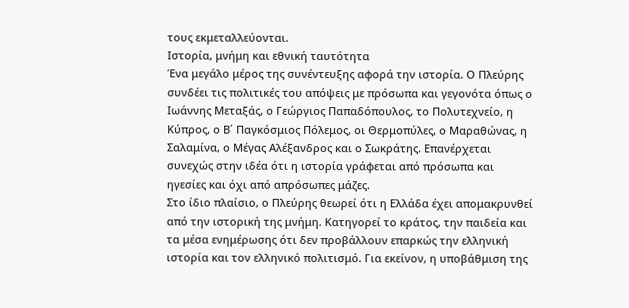τους εκμεταλλεύονται.
Ιστορία, μνήμη και εθνική ταυτότητα
Ένα μεγάλο μέρος της συνέντευξης αφορά την ιστορία. Ο Πλεύρης συνδέει τις πολιτικές του απόψεις με πρόσωπα και γεγονότα όπως ο Ιωάννης Μεταξάς, ο Γεώργιος Παπαδόπουλος, το Πολυτεχνείο, η Κύπρος, ο Β΄ Παγκόσμιος Πόλεμος, οι Θερμοπύλες, ο Μαραθώνας, η Σαλαμίνα, ο Μέγας Αλέξανδρος και ο Σωκράτης. Επανέρχεται συνεχώς στην ιδέα ότι η ιστορία γράφεται από πρόσωπα και ηγεσίες και όχι από απρόσωπες μάζες.
Στο ίδιο πλαίσιο, ο Πλεύρης θεωρεί ότι η Ελλάδα έχει απομακρυνθεί από την ιστορική της μνήμη. Κατηγορεί το κράτος, την παιδεία και τα μέσα ενημέρωσης ότι δεν προβάλλουν επαρκώς την ελληνική ιστορία και τον ελληνικό πολιτισμό. Για εκείνον, η υποβάθμιση της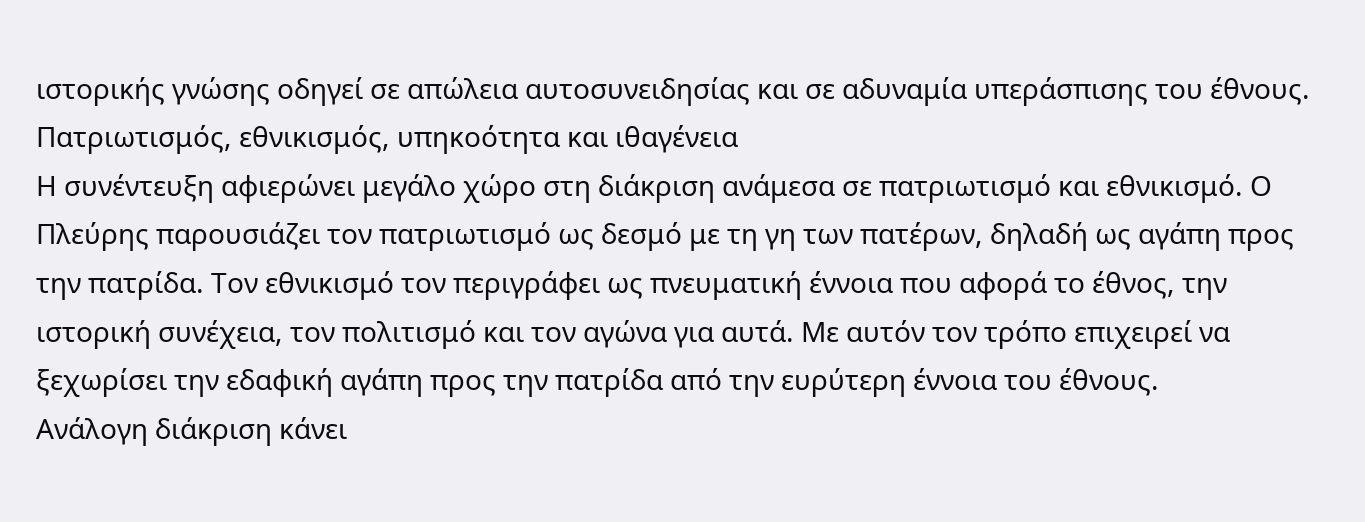ιστορικής γνώσης οδηγεί σε απώλεια αυτοσυνειδησίας και σε αδυναμία υπεράσπισης του έθνους.
Πατριωτισμός, εθνικισμός, υπηκοότητα και ιθαγένεια
Η συνέντευξη αφιερώνει μεγάλο χώρο στη διάκριση ανάμεσα σε πατριωτισμό και εθνικισμό. Ο Πλεύρης παρουσιάζει τον πατριωτισμό ως δεσμό με τη γη των πατέρων, δηλαδή ως αγάπη προς την πατρίδα. Τον εθνικισμό τον περιγράφει ως πνευματική έννοια που αφορά το έθνος, την ιστορική συνέχεια, τον πολιτισμό και τον αγώνα για αυτά. Με αυτόν τον τρόπο επιχειρεί να ξεχωρίσει την εδαφική αγάπη προς την πατρίδα από την ευρύτερη έννοια του έθνους.
Ανάλογη διάκριση κάνει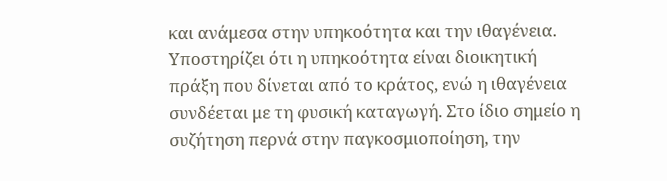και ανάμεσα στην υπηκοότητα και την ιθαγένεια. Υποστηρίζει ότι η υπηκοότητα είναι διοικητική πράξη που δίνεται από το κράτος, ενώ η ιθαγένεια συνδέεται με τη φυσική καταγωγή. Στο ίδιο σημείο η συζήτηση περνά στην παγκοσμιοποίηση, την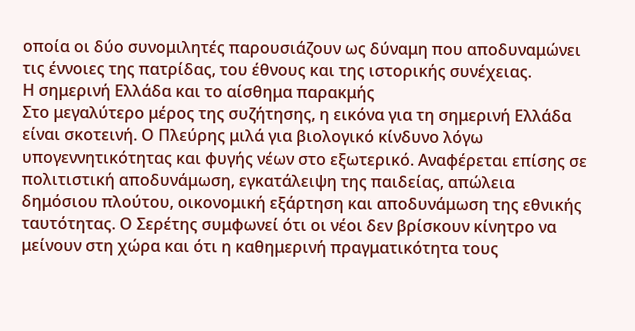οποία οι δύο συνομιλητές παρουσιάζουν ως δύναμη που αποδυναμώνει τις έννοιες της πατρίδας, του έθνους και της ιστορικής συνέχειας.
Η σημερινή Ελλάδα και το αίσθημα παρακμής
Στο μεγαλύτερο μέρος της συζήτησης, η εικόνα για τη σημερινή Ελλάδα είναι σκοτεινή. Ο Πλεύρης μιλά για βιολογικό κίνδυνο λόγω υπογεννητικότητας και φυγής νέων στο εξωτερικό. Αναφέρεται επίσης σε πολιτιστική αποδυνάμωση, εγκατάλειψη της παιδείας, απώλεια δημόσιου πλούτου, οικονομική εξάρτηση και αποδυνάμωση της εθνικής ταυτότητας. Ο Σερέτης συμφωνεί ότι οι νέοι δεν βρίσκουν κίνητρο να μείνουν στη χώρα και ότι η καθημερινή πραγματικότητα τους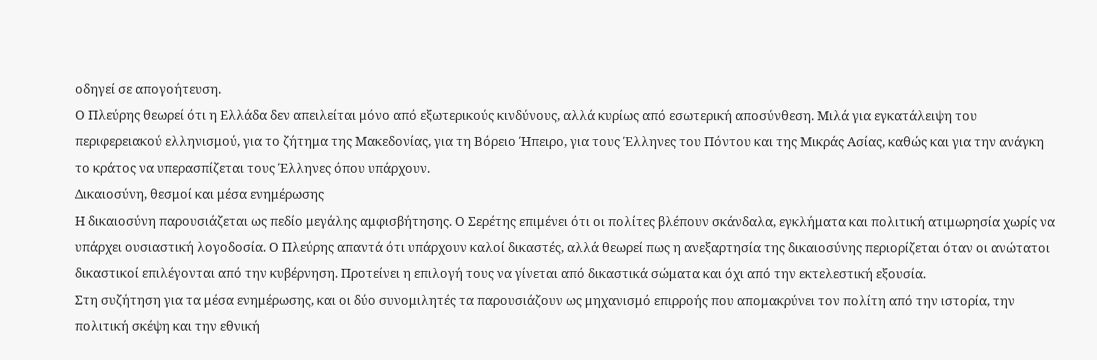οδηγεί σε απογοήτευση.
Ο Πλεύρης θεωρεί ότι η Ελλάδα δεν απειλείται μόνο από εξωτερικούς κινδύνους, αλλά κυρίως από εσωτερική αποσύνθεση. Μιλά για εγκατάλειψη του περιφερειακού ελληνισμού, για το ζήτημα της Μακεδονίας, για τη Βόρειο Ήπειρο, για τους Έλληνες του Πόντου και της Μικράς Ασίας, καθώς και για την ανάγκη το κράτος να υπερασπίζεται τους Έλληνες όπου υπάρχουν.
Δικαιοσύνη, θεσμοί και μέσα ενημέρωσης
Η δικαιοσύνη παρουσιάζεται ως πεδίο μεγάλης αμφισβήτησης. Ο Σερέτης επιμένει ότι οι πολίτες βλέπουν σκάνδαλα, εγκλήματα και πολιτική ατιμωρησία χωρίς να υπάρχει ουσιαστική λογοδοσία. Ο Πλεύρης απαντά ότι υπάρχουν καλοί δικαστές, αλλά θεωρεί πως η ανεξαρτησία της δικαιοσύνης περιορίζεται όταν οι ανώτατοι δικαστικοί επιλέγονται από την κυβέρνηση. Προτείνει η επιλογή τους να γίνεται από δικαστικά σώματα και όχι από την εκτελεστική εξουσία.
Στη συζήτηση για τα μέσα ενημέρωσης, και οι δύο συνομιλητές τα παρουσιάζουν ως μηχανισμό επιρροής που απομακρύνει τον πολίτη από την ιστορία, την πολιτική σκέψη και την εθνική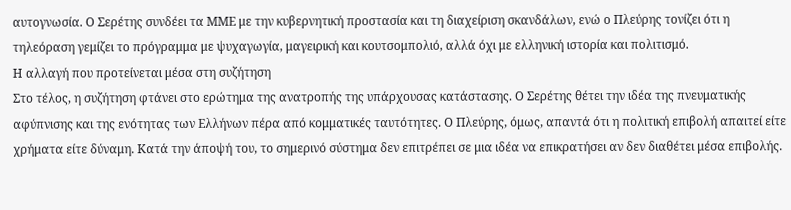αυτογνωσία. Ο Σερέτης συνδέει τα ΜΜΕ με την κυβερνητική προστασία και τη διαχείριση σκανδάλων, ενώ ο Πλεύρης τονίζει ότι η τηλεόραση γεμίζει το πρόγραμμα με ψυχαγωγία, μαγειρική και κουτσομπολιό, αλλά όχι με ελληνική ιστορία και πολιτισμό.
Η αλλαγή που προτείνεται μέσα στη συζήτηση
Στο τέλος, η συζήτηση φτάνει στο ερώτημα της ανατροπής της υπάρχουσας κατάστασης. Ο Σερέτης θέτει την ιδέα της πνευματικής αφύπνισης και της ενότητας των Ελλήνων πέρα από κομματικές ταυτότητες. Ο Πλεύρης, όμως, απαντά ότι η πολιτική επιβολή απαιτεί είτε χρήματα είτε δύναμη. Κατά την άποψή του, το σημερινό σύστημα δεν επιτρέπει σε μια ιδέα να επικρατήσει αν δεν διαθέτει μέσα επιβολής.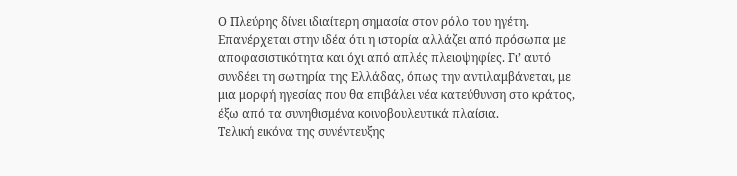Ο Πλεύρης δίνει ιδιαίτερη σημασία στον ρόλο του ηγέτη. Επανέρχεται στην ιδέα ότι η ιστορία αλλάζει από πρόσωπα με αποφασιστικότητα και όχι από απλές πλειοψηφίες. Γι’ αυτό συνδέει τη σωτηρία της Ελλάδας, όπως την αντιλαμβάνεται, με μια μορφή ηγεσίας που θα επιβάλει νέα κατεύθυνση στο κράτος, έξω από τα συνηθισμένα κοινοβουλευτικά πλαίσια.
Τελική εικόνα της συνέντευξης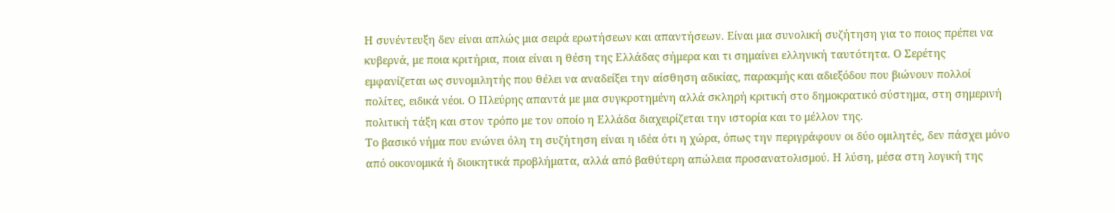Η συνέντευξη δεν είναι απλώς μια σειρά ερωτήσεων και απαντήσεων. Είναι μια συνολική συζήτηση για το ποιος πρέπει να κυβερνά, με ποια κριτήρια, ποια είναι η θέση της Ελλάδας σήμερα και τι σημαίνει ελληνική ταυτότητα. Ο Σερέτης εμφανίζεται ως συνομιλητής που θέλει να αναδείξει την αίσθηση αδικίας, παρακμής και αδιεξόδου που βιώνουν πολλοί πολίτες, ειδικά νέοι. Ο Πλεύρης απαντά με μια συγκροτημένη αλλά σκληρή κριτική στο δημοκρατικό σύστημα, στη σημερινή πολιτική τάξη και στον τρόπο με τον οποίο η Ελλάδα διαχειρίζεται την ιστορία και το μέλλον της.
Το βασικό νήμα που ενώνει όλη τη συζήτηση είναι η ιδέα ότι η χώρα, όπως την περιγράφουν οι δύο ομιλητές, δεν πάσχει μόνο από οικονομικά ή διοικητικά προβλήματα, αλλά από βαθύτερη απώλεια προσανατολισμού. Η λύση, μέσα στη λογική της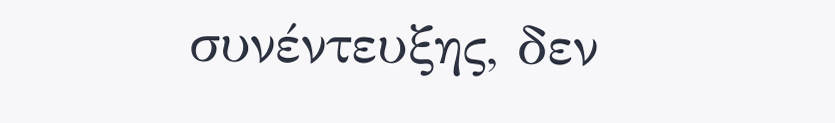συνέντευξης, δεν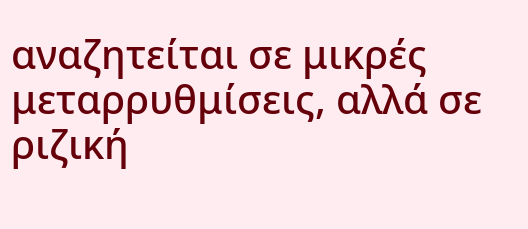αναζητείται σε μικρές μεταρρυθμίσεις, αλλά σε ριζική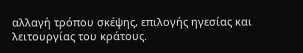αλλαγή τρόπου σκέψης, επιλογής ηγεσίας και λειτουργίας του κράτους.